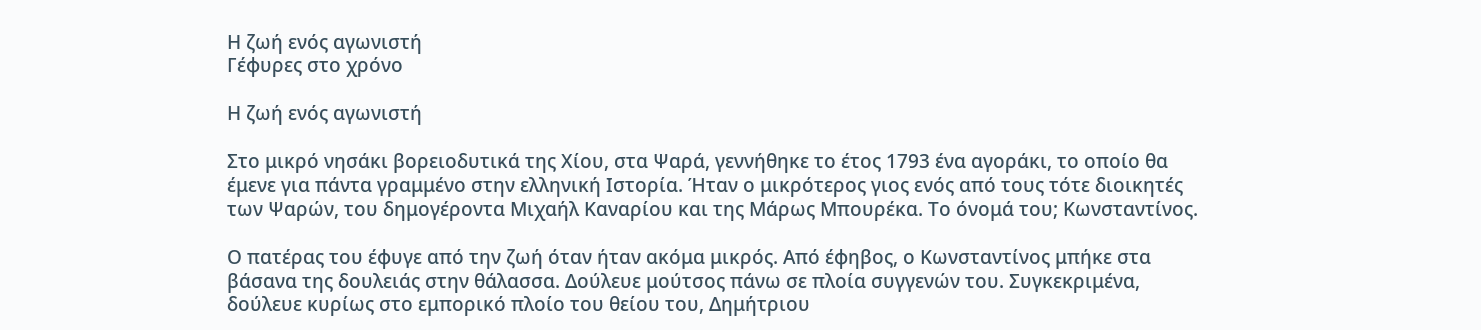Η ζωή ενός αγωνιστή
Γέφυρες στο χρόνο

Η ζωή ενός αγωνιστή

Στο μικρό νησάκι βορειοδυτικά της Χίου, στα Ψαρά, γεννήθηκε το έτος 1793 ένα αγοράκι, το οποίο θα έμενε για πάντα γραμμένο στην ελληνική Ιστορία. Ήταν ο μικρότερος γιος ενός από τους τότε διοικητές των Ψαρών, του δημογέροντα Μιχαήλ Καναρίου και της Μάρως Μπουρέκα. Το όνομά του; Κωνσταντίνος.

Ο πατέρας του έφυγε από την ζωή όταν ήταν ακόμα μικρός. Από έφηβος, ο Κωνσταντίνος μπήκε στα βάσανα της δουλειάς στην θάλασσα. Δούλευε μούτσος πάνω σε πλοία συγγενών του. Συγκεκριμένα, δούλευε κυρίως στο εμπορικό πλοίο του θείου του, Δημήτριου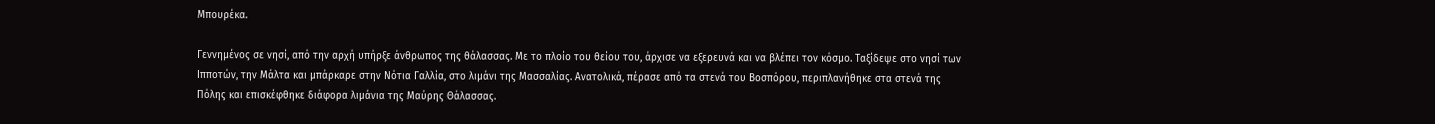Μπουρέκα.

Γεννημένος σε νησί, από την αρχή υπήρξε άνθρωπος της θάλασσας. Με το πλοίο του θείου του, άρχισε να εξερευνά και να βλέπει τον κόσμο. Ταξίδεψε στο νησί των Ιπποτών, την Μάλτα και μπάρκαρε στην Νότια Γαλλία, στο λιμάνι της Μασσαλίας. Ανατολικά, πέρασε από τα στενά του Βοσπόρου, περιπλανήθηκε στα στενά της Πόλης και επισκέφθηκε διάφορα λιμάνια της Μαύρης Θάλασσας.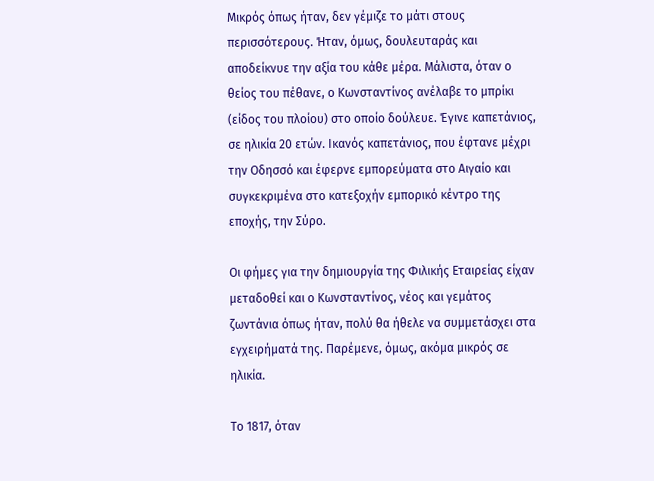Μικρός όπως ήταν, δεν γέμιζε το μάτι στους περισσότερους. Ήταν, όμως, δουλευταράς και αποδείκνυε την αξία του κάθε μέρα. Μάλιστα, όταν ο θείος του πέθανε, ο Κωνσταντίνος ανέλαβε το μπρίκι (είδος του πλοίου) στο οποίο δούλευε. Έγινε καπετάνιος, σε ηλικία 20 ετών. Ικανός καπετάνιος, που έφτανε μέχρι την Οδησσό και έφερνε εμπορεύματα στο Αιγαίο και συγκεκριμένα στο κατεξοχήν εμπορικό κέντρο της εποχής, την Σύρο.

Οι φήμες για την δημιουργία της Φιλικής Εταιρείας είχαν μεταδοθεί και ο Κωνσταντίνος, νέος και γεμάτος ζωντάνια όπως ήταν, πολύ θα ήθελε να συμμετάσχει στα εγχειρήματά της. Παρέμενε, όμως, ακόμα μικρός σε ηλικία.

Το 1817, όταν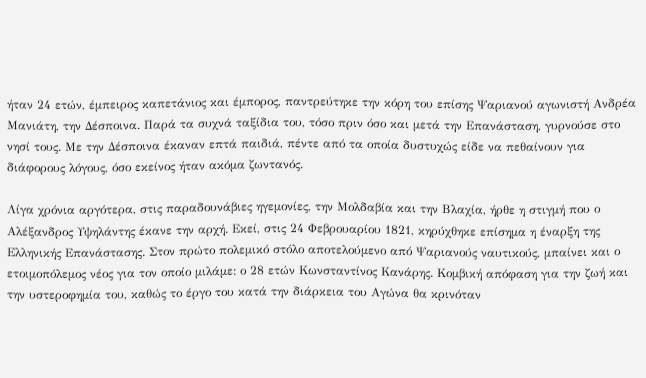ήταν 24 ετών, έμπειρος καπετάνιος και έμπορος, παντρεύτηκε την κόρη του επίσης Ψαριανού αγωνιστή Ανδρέα Μανιάτη, την Δέσποινα. Παρά τα συχνά ταξίδια του, τόσο πριν όσο και μετά την Επανάσταση, γυρνούσε στο νησί τους. Με την Δέσποινα έκαναν επτά παιδιά, πέντε από τα οποία δυστυχώς είδε να πεθαίνουν για διάφορους λόγους, όσο εκείνος ήταν ακόμα ζωντανός.

Λίγα χρόνια αργότερα, στις παραδουνάβιες ηγεμονίες, την Μολδαβία και την Βλαχία, ήρθε η στιγμή που ο Αλέξανδρος Υψηλάντης έκανε την αρχή. Εκεί, στις 24 Φεβρουαρίου 1821, κηρύχθηκε επίσημα η έναρξη της Ελληνικής Επανάστασης. Στον πρώτο πολεμικό στόλο αποτελούμενο από Ψαριανούς ναυτικούς, μπαίνει και ο ετοιμοπόλεμος νέος για τον οποίο μιλάμε: ο 28 ετών Κωνσταντίνος Κανάρης. Κομβική απόφαση για την ζωή και την υστεροφημία του, καθώς το έργο του κατά την διάρκεια του Αγώνα θα κρινόταν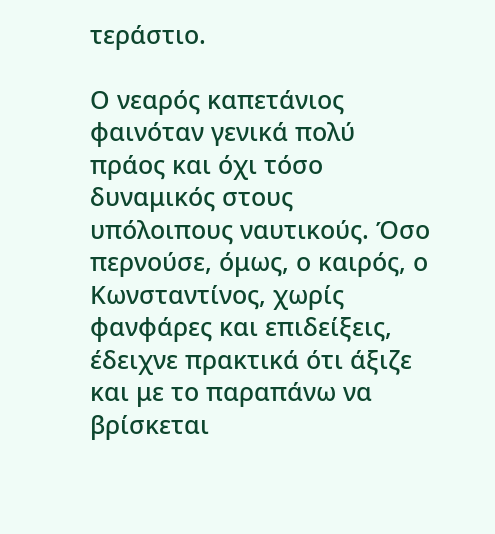τεράστιο.

Ο νεαρός καπετάνιος φαινόταν γενικά πολύ πράος και όχι τόσο δυναμικός στους υπόλοιπους ναυτικούς. Όσο περνούσε, όμως, ο καιρός, ο Κωνσταντίνος, χωρίς φανφάρες και επιδείξεις, έδειχνε πρακτικά ότι άξιζε και με το παραπάνω να βρίσκεται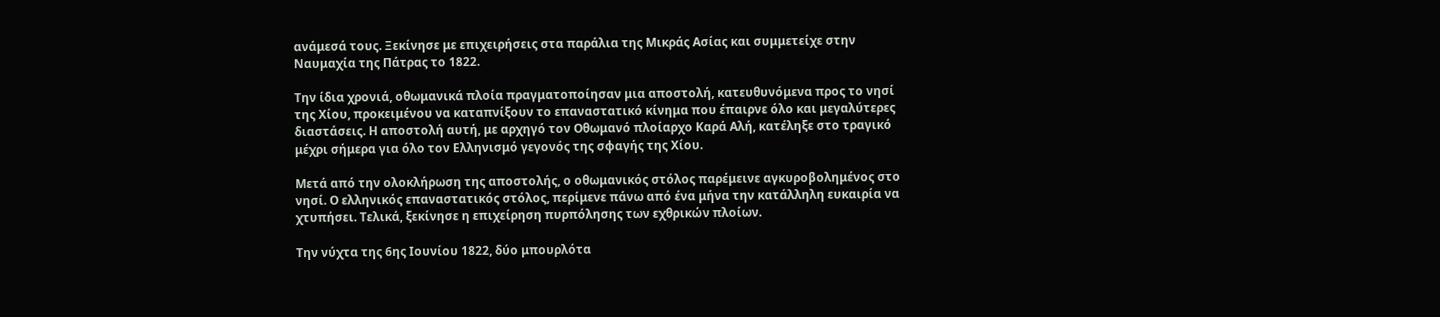ανάμεσά τους. Ξεκίνησε με επιχειρήσεις στα παράλια της Μικράς Ασίας και συμμετείχε στην Ναυμαχία της Πάτρας το 1822.

Την ίδια χρονιά, οθωμανικά πλοία πραγματοποίησαν μια αποστολή, κατευθυνόμενα προς το νησί της Χίου, προκειμένου να καταπνίξουν το επαναστατικό κίνημα που έπαιρνε όλο και μεγαλύτερες διαστάσεις. Η αποστολή αυτή, με αρχηγό τον Οθωμανό πλοίαρχο Καρά Αλή, κατέληξε στο τραγικό μέχρι σήμερα για όλο τον Ελληνισμό γεγονός της σφαγής της Χίου.

Μετά από την ολοκλήρωση της αποστολής, ο οθωμανικός στόλος παρέμεινε αγκυροβολημένος στο νησί. Ο ελληνικός επαναστατικός στόλος, περίμενε πάνω από ένα μήνα την κατάλληλη ευκαιρία να χτυπήσει. Τελικά, ξεκίνησε η επιχείρηση πυρπόλησης των εχθρικών πλοίων.

Την νύχτα της 6ης Ιουνίου 1822, δύο μπουρλότα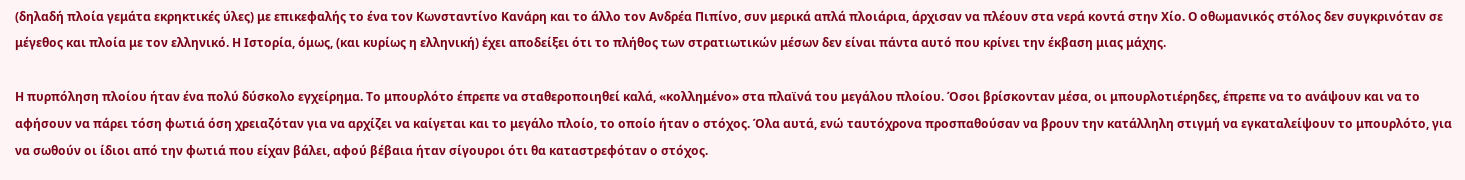(δηλαδή πλοία γεμάτα εκρηκτικές ύλες) με επικεφαλής το ένα τον Κωνσταντίνο Κανάρη και το άλλο τον Ανδρέα Πιπίνο, συν μερικά απλά πλοιάρια, άρχισαν να πλέουν στα νερά κοντά στην Χίο. Ο οθωμανικός στόλος δεν συγκρινόταν σε μέγεθος και πλοία με τον ελληνικό. Η Ιστορία, όμως, (και κυρίως η ελληνική) έχει αποδείξει ότι το πλήθος των στρατιωτικών μέσων δεν είναι πάντα αυτό που κρίνει την έκβαση μιας μάχης.

Η πυρπόληση πλοίου ήταν ένα πολύ δύσκολο εγχείρημα. Το μπουρλότο έπρεπε να σταθεροποιηθεί καλά, «κολλημένο» στα πλαϊνά του μεγάλου πλοίου. Όσοι βρίσκονταν μέσα, οι μπουρλοτιέρηδες, έπρεπε να το ανάψουν και να το αφήσουν να πάρει τόση φωτιά όση χρειαζόταν για να αρχίζει να καίγεται και το μεγάλο πλοίο, το οποίο ήταν ο στόχος. Όλα αυτά, ενώ ταυτόχρονα προσπαθούσαν να βρουν την κατάλληλη στιγμή να εγκαταλείψουν το μπουρλότο, για να σωθούν οι ίδιοι από την φωτιά που είχαν βάλει, αφού βέβαια ήταν σίγουροι ότι θα καταστρεφόταν ο στόχος.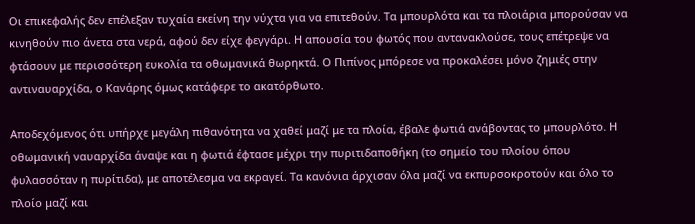Οι επικεφαλής δεν επέλεξαν τυχαία εκείνη την νύχτα για να επιτεθούν. Τα μπουρλότα και τα πλοιάρια μπορούσαν να κινηθούν πιο άνετα στα νερά, αφού δεν είχε φεγγάρι. Η απουσία του φωτός που αντανακλούσε, τους επέτρεψε να φτάσουν με περισσότερη ευκολία τα οθωμανικά θωρηκτά. Ο Πιπίνος μπόρεσε να προκαλέσει μόνο ζημιές στην αντιναυαρχίδα, ο Κανάρης όμως κατάφερε το ακατόρθωτο.

Αποδεχόμενος ότι υπήρχε μεγάλη πιθανότητα να χαθεί μαζί με τα πλοία, έβαλε φωτιά ανάβοντας το μπουρλότο. Η οθωμανική ναυαρχίδα άναψε και η φωτιά έφτασε μέχρι την πυριτιδαποθήκη (το σημείο του πλοίου όπου φυλασσόταν η πυρίτιδα), με αποτέλεσμα να εκραγεί. Τα κανόνια άρχισαν όλα μαζί να εκπυρσοκροτούν και όλο το πλοίο μαζί και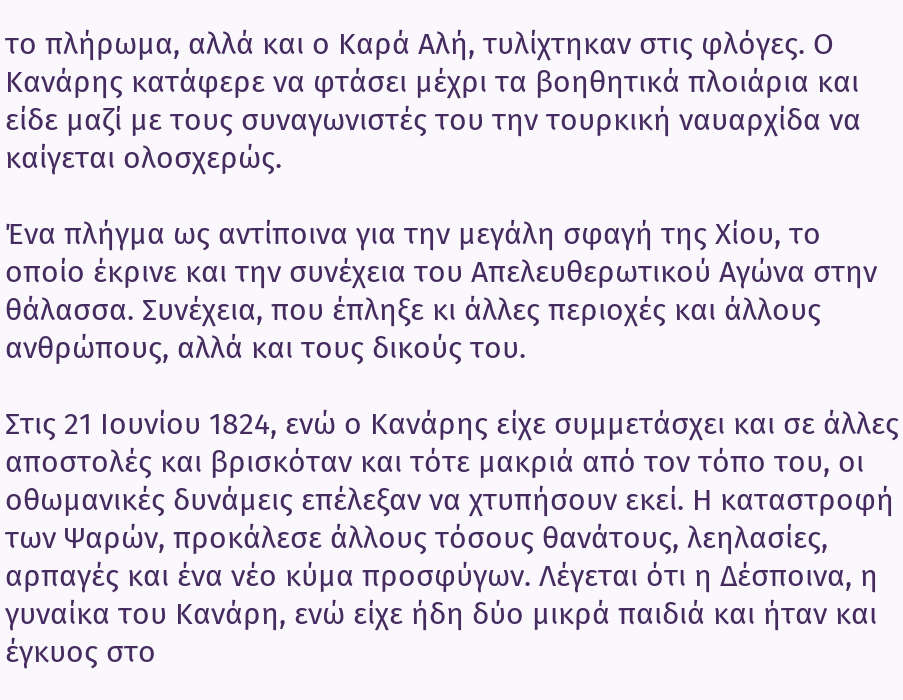το πλήρωμα, αλλά και ο Καρά Αλή, τυλίχτηκαν στις φλόγες. Ο Κανάρης κατάφερε να φτάσει μέχρι τα βοηθητικά πλοιάρια και είδε μαζί με τους συναγωνιστές του την τουρκική ναυαρχίδα να καίγεται ολοσχερώς.

Ένα πλήγμα ως αντίποινα για την μεγάλη σφαγή της Χίου, το οποίο έκρινε και την συνέχεια του Απελευθερωτικού Αγώνα στην θάλασσα. Συνέχεια, που έπληξε κι άλλες περιοχές και άλλους ανθρώπους, αλλά και τους δικούς του.

Στις 21 Ιουνίου 1824, ενώ ο Κανάρης είχε συμμετάσχει και σε άλλες αποστολές και βρισκόταν και τότε μακριά από τον τόπο του, οι οθωμανικές δυνάμεις επέλεξαν να χτυπήσουν εκεί. Η καταστροφή των Ψαρών, προκάλεσε άλλους τόσους θανάτους, λεηλασίες, αρπαγές και ένα νέο κύμα προσφύγων. Λέγεται ότι η Δέσποινα, η γυναίκα του Κανάρη, ενώ είχε ήδη δύο μικρά παιδιά και ήταν και έγκυος στο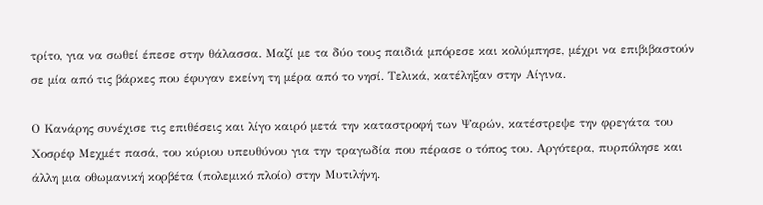τρίτο, για να σωθεί έπεσε στην θάλασσα. Μαζί με τα δύο τους παιδιά μπόρεσε και κολύμπησε, μέχρι να επιβιβαστούν σε μία από τις βάρκες που έφυγαν εκείνη τη μέρα από το νησί. Τελικά, κατέληξαν στην Αίγινα.

Ο Κανάρης συνέχισε τις επιθέσεις και λίγο καιρό μετά την καταστροφή των Ψαρών, κατέστρεψε την φρεγάτα του Χοσρέφ Μεχμέτ πασά, του κύριου υπευθύνου για την τραγωδία που πέρασε ο τόπος του. Αργότερα, πυρπόλησε και άλλη μια οθωμανική κορβέτα (πολεμικό πλοίο) στην Μυτιλήνη.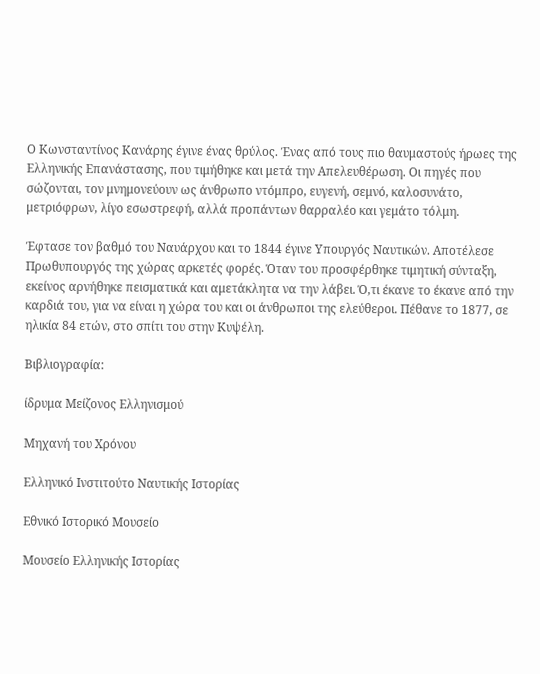Ο Κωνσταντίνος Κανάρης έγινε ένας θρύλος. Ένας από τους πιο θαυμαστούς ήρωες της Ελληνικής Επανάστασης, που τιμήθηκε και μετά την Απελευθέρωση. Οι πηγές που σώζονται, τον μνημονεύουν ως άνθρωπο ντόμπρο, ευγενή, σεμνό, καλοσυνάτο, μετριόφρων, λίγο εσωστρεφή, αλλά προπάντων θαρραλέο και γεμάτο τόλμη.

Έφτασε τον βαθμό του Ναυάρχου και το 1844 έγινε Υπουργός Ναυτικών. Αποτέλεσε Πρωθυπουργός της χώρας αρκετές φορές. Όταν του προσφέρθηκε τιμητική σύνταξη, εκείνος αρνήθηκε πεισματικά και αμετάκλητα να την λάβει. Ό,τι έκανε το έκανε από την καρδιά του, για να είναι η χώρα του και οι άνθρωποι της ελεύθεροι. Πέθανε το 1877, σε ηλικία 84 ετών, στο σπίτι του στην Κυψέλη.

Βιβλιογραφία:

ίδρυμα Μείζονος Ελληνισμού

Μηχανή του Χρόνου

Ελληνικό Ινστιτούτο Ναυτικής Ιστορίας

Εθνικό Ιστορικό Μουσείο

Μουσείο Ελληνικής Ιστορίας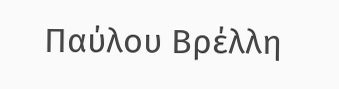Παύλου Βρέλλη